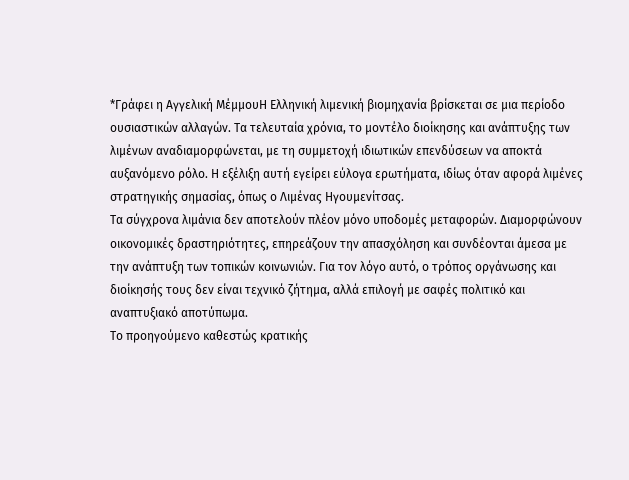*Γράφει η Αγγελική ΜέμμουΗ Ελληνική λιµενική βιομηχανία βρίσκεται σε µια περίοδο ουσιαστικών αλλαγών. Τα τελευταία χρόνια, το µοντέλο διοίκησης και ανάπτυξης των λιµένων αναδιαµορφώνεται, µε τη συµµετοχή ιδιωτικών επενδύσεων να αποκτά αυξανόµενο ρόλο. Η εξέλιξη αυτή εγείρει εύλογα ερωτήµατα, ιδίως όταν αφορά λιµένες στρατηγικής σηµασίας, όπως ο Λιµένας Ηγουµενίτσας.
Τα σύγχρονα λιµάνια δεν αποτελούν πλέον µόνο υποδοµές µεταφορών. Διαµορφώνουν οικονοµικές δραστηριότητες, επηρεάζουν την απασχόληση και συνδέονται άµεσα µε την ανάπτυξη των τοπικών κοινωνιών. Για τον λόγο αυτό, ο τρόπος οργάνωσης και διοίκησής τους δεν είναι τεχνικό ζήτηµα, αλλά επιλογή µε σαφές πολιτικό και αναπτυξιακό αποτύπωµα.
Το προηγούµενο καθεστώς κρατικής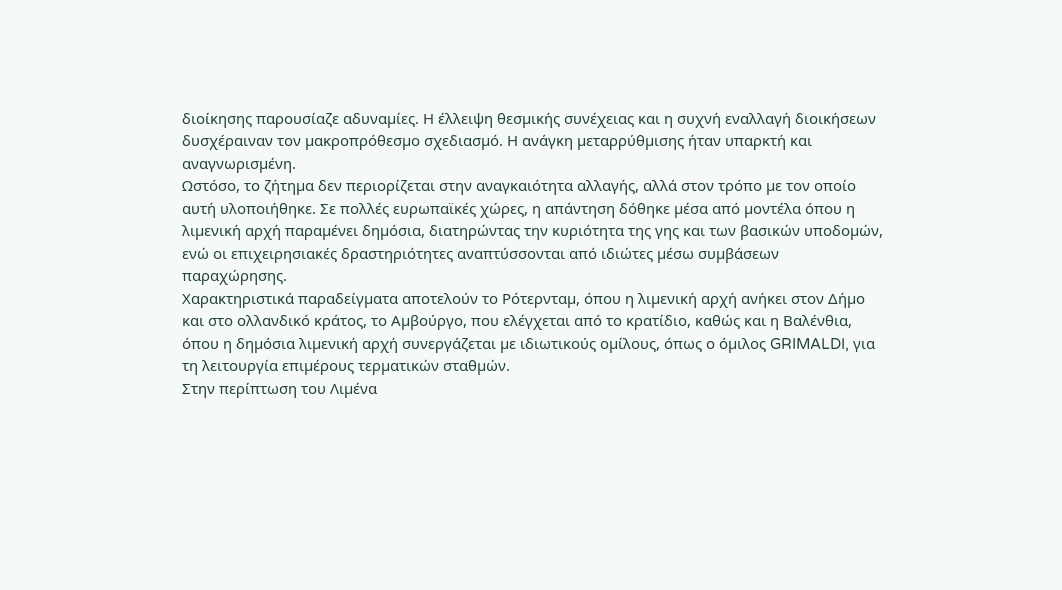διοίκησης παρουσίαζε αδυναµίες. Η έλλειψη θεσµικής συνέχειας και η συχνή εναλλαγή διοικήσεων δυσχέραιναν τον µακροπρόθεσµο σχεδιασµό. Η ανάγκη µεταρρύθµισης ήταν υπαρκτή και αναγνωρισµένη.
Ωστόσο, το ζήτηµα δεν περιορίζεται στην αναγκαιότητα αλλαγής, αλλά στον τρόπο µε τον οποίο αυτή υλοποιήθηκε. Σε πολλές ευρωπαϊκές χώρες, η απάντηση δόθηκε µέσα από µοντέλα όπου η λιµενική αρχή παραµένει δηµόσια, διατηρώντας την κυριότητα της γης και των βασικών υποδοµών, ενώ οι επιχειρησιακές δραστηριότητες αναπτύσσονται από ιδιώτες µέσω συµβάσεων παραχώρησης.
Χαρακτηριστικά παραδείγµατα αποτελούν το Ρότερνταµ, όπου η λιµενική αρχή ανήκει στον Δήµο και στο ολλανδικό κράτος, το Αµβούργο, που ελέγχεται από το κρατίδιο, καθώς και η Βαλένθια, όπου η δηµόσια λιµενική αρχή συνεργάζεται µε ιδιωτικούς οµίλους, όπως ο όµιλος GRIMALDI, για τη λειτουργία επιµέρους τερµατικών σταθµών.
Στην περίπτωση του Λιµένα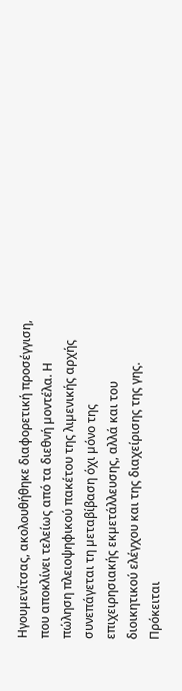Ηγουµενίτσας, ακολουθήθηκε διαφορετική προσέγγιση, που αποκλίνει τελείως από τα διεθνή µοντέλα. Η πώληση πλειοψηφικού πακέτου της λιµενικής αρχής συνεπάγεται τη µεταβίβαση όχι µόνο της επιχειρησιακής εκµετάλλευσης, αλλά και του διοικητικού ελέγχου και της διαχείρισης της γης.
Πρόκειται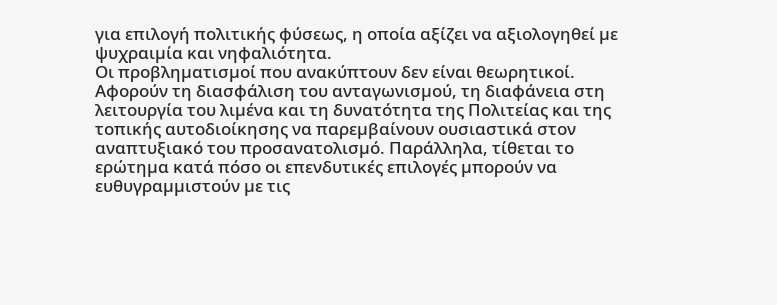για επιλογή πολιτικής φύσεως, η οποία αξίζει να αξιολογηθεί µε ψυχραιµία και νηφαλιότητα.
Οι προβληµατισµοί που ανακύπτουν δεν είναι θεωρητικοί. Αφορούν τη διασφάλιση του ανταγωνισµού, τη διαφάνεια στη λειτουργία του λιµένα και τη δυνατότητα της Πολιτείας και της τοπικής αυτοδιοίκησης να παρεµβαίνουν ουσιαστικά στον αναπτυξιακό του προσανατολισµό. Παράλληλα, τίθεται το ερώτηµα κατά πόσο οι επενδυτικές επιλογές µπορούν να ευθυγραµµιστούν µε τις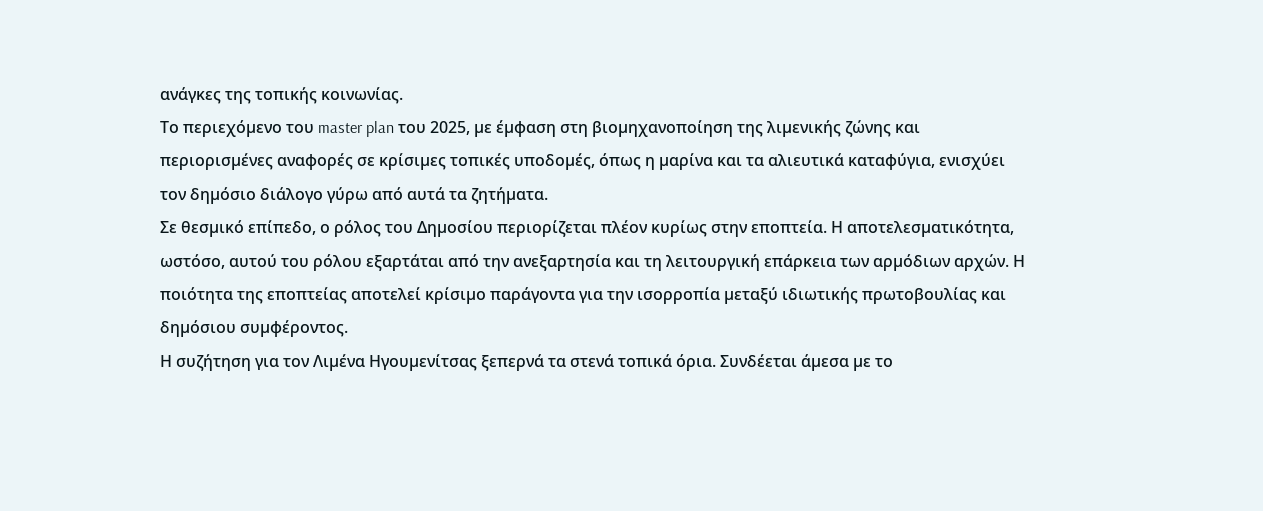ανάγκες της τοπικής κοινωνίας.
Το περιεχόµενο του master plan του 2025, µε έµφαση στη βιοµηχανοποίηση της λιµενικής ζώνης και περιορισµένες αναφορές σε κρίσιµες τοπικές υποδοµές, όπως η µαρίνα και τα αλιευτικά καταφύγια, ενισχύει τον δηµόσιο διάλογο γύρω από αυτά τα ζητήµατα.
Σε θεσµικό επίπεδο, ο ρόλος του Δηµοσίου περιορίζεται πλέον κυρίως στην εποπτεία. Η αποτελεσµατικότητα, ωστόσο, αυτού του ρόλου εξαρτάται από την ανεξαρτησία και τη λειτουργική επάρκεια των αρµόδιων αρχών. Η ποιότητα της εποπτείας αποτελεί κρίσιµο παράγοντα για την ισορροπία µεταξύ ιδιωτικής πρωτοβουλίας και δηµόσιου συµφέροντος.
Η συζήτηση για τον Λιµένα Ηγουµενίτσας ξεπερνά τα στενά τοπικά όρια. Συνδέεται άµεσα µε το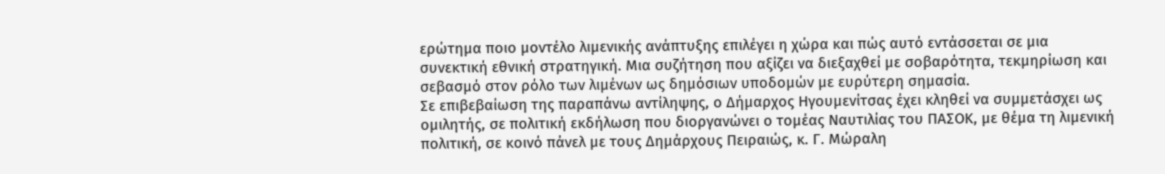ερώτηµα ποιο µοντέλο λιµενικής ανάπτυξης επιλέγει η χώρα και πώς αυτό εντάσσεται σε µια συνεκτική εθνική στρατηγική. Μια συζήτηση που αξίζει να διεξαχθεί µε σοβαρότητα, τεκµηρίωση και σεβασµό στον ρόλο των λιµένων ως δηµόσιων υποδοµών µε ευρύτερη σηµασία.
Σε επιβεβαίωση της παραπάνω αντίληψης, ο Δήµαρχος Ηγουµενίτσας έχει κληθεί να συµµετάσχει ως οµιλητής, σε πολιτική εκδήλωση που διοργανώνει ο τοµέας Ναυτιλίας του ΠΑΣΟΚ, µε θέµα τη λιµενική πολιτική, σε κοινό πάνελ µε τους Δηµάρχους Πειραιώς, κ. Γ. Μώραλη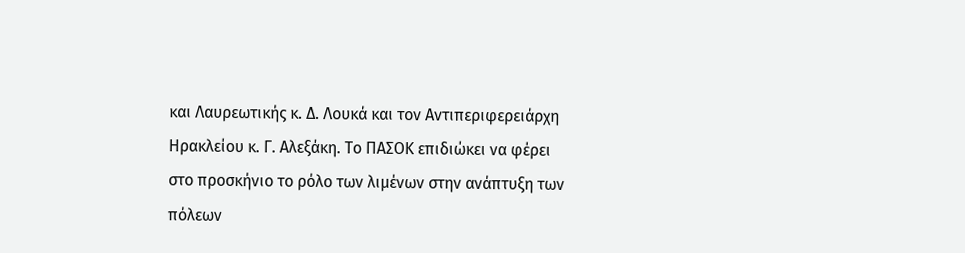και Λαυρεωτικής κ. Δ. Λουκά και τον Αντιπεριφερειάρχη Ηρακλείου κ. Γ. Αλεξάκη. Το ΠΑΣΟΚ επιδιώκει να φέρει στο προσκήνιο το ρόλο των λιµένων στην ανάπτυξη των πόλεων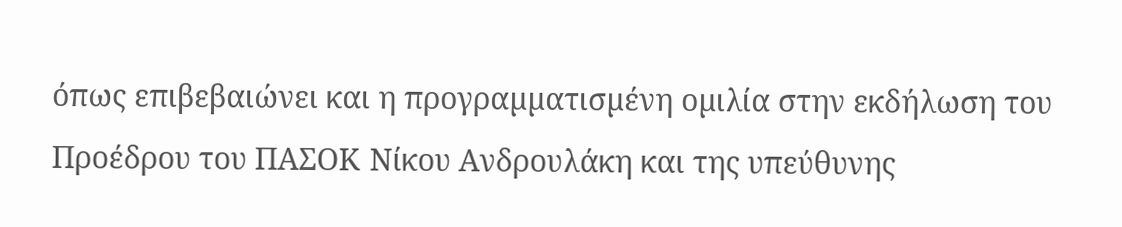όπως επιβεβαιώνει και η προγραµµατισµένη οµιλία στην εκδήλωση του Προέδρου του ΠΑΣΟΚ Νίκου Ανδρουλάκη και της υπεύθυνης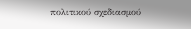πολιτικού σχεδιασµού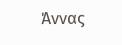Άννας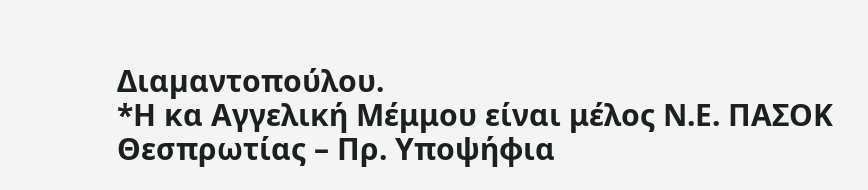Διαµαντοπούλου.
*Η κα Αγγελική Μέμμου είναι μέλος Ν.Ε. ΠΑΣΟΚ Θεσπρωτίας – Πρ. Υποψήφια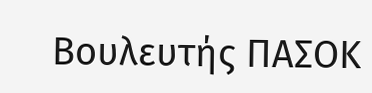Βουλευτής ΠΑΣΟΚ